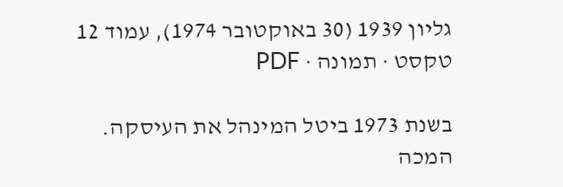גליון 1939 (30 באוקטובר 1974), עמוד 12
טקסט · תמונה · PDF

בשנת 1973 ביטל המינהל את העיסקה.
המכה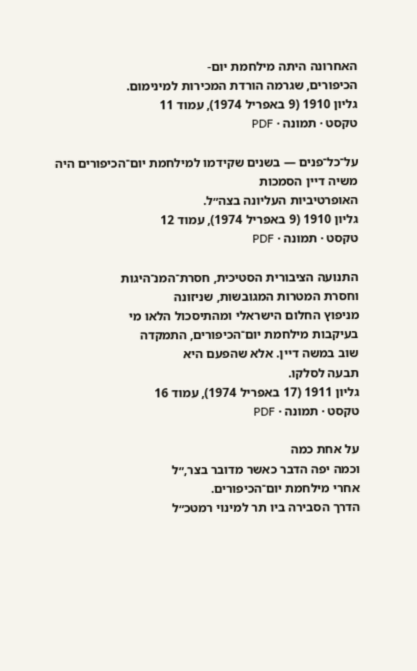האחרונה היתה מילחמת יום-
הכיפורים, שגרמה הורדת המכירות למינימום.
גליון 1910 (9 באפריל 1974), עמוד 11
טקסט · תמונה · PDF

על־כל־פנים — בשנים שקידמו למילחמת יום־הכיפורים היה משיה דיין הסמכות
האופרטיביות העליונה בצה״ל.
גליון 1910 (9 באפריל 1974), עמוד 12
טקסט · תמונה · PDF

התנועה הציבורית הסטיכית, חסרת־המנ־היגות
וחסרת המטרות המגובשות, שניזונה
מניפוץ החלום הישראלי ומהתיסכול הלאו מי
בעיקבות מילחמת יום־הכיפורים, התמקדה
שוב במשה דיין. אלא שהפעם היא
תבעה לסלקו.
גליון 1911 (17 באפריל 1974), עמוד 16
טקסט · תמונה · PDF

על אחת כמה
וכמה יפה הדבר כאשר מדובר בצר,״ל
אחרי מילחמת יום־הכיפורים.
הדרך הסבירה ביו תר למינוי רמטכ״ל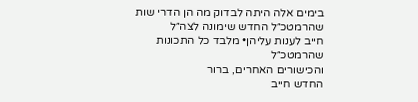בימים אלה היתה לבדוק מה הן הדרי שות
שהרמטכ״ל החדש שימונה לצה״ל
חייב לענות עליהן• מלבד כל התכונות
שהרמטכ״ל
והכישורים האחרים, ברור
החדש חייב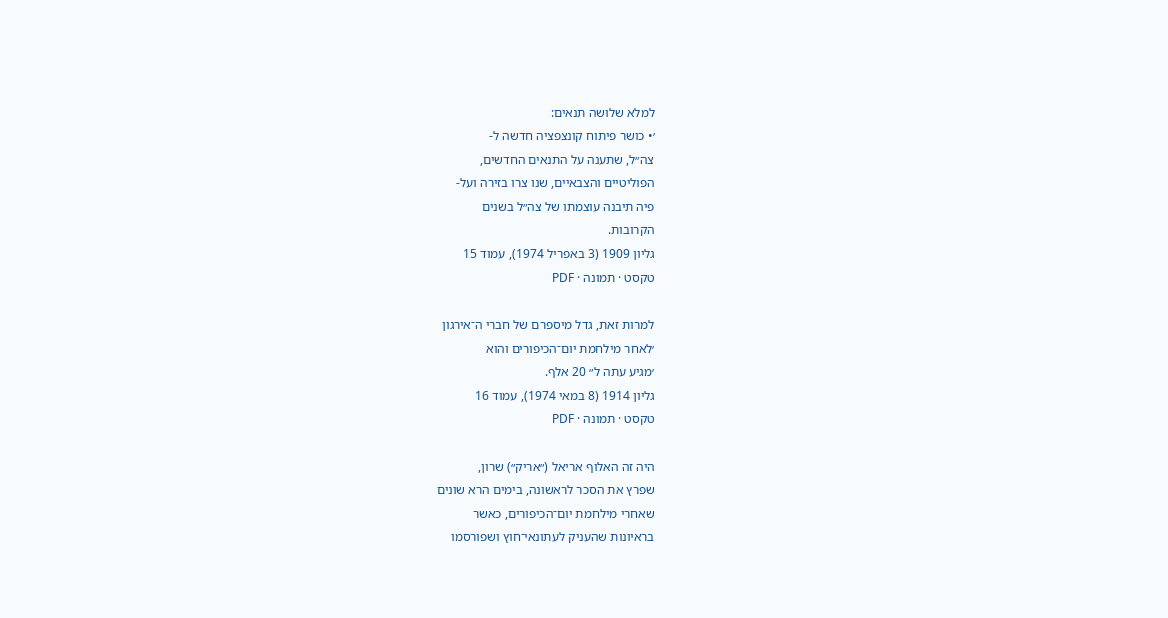למלא שלושה תנאים:
׳• כושר פיתוח קונצפציה חדשה ל-
צה״ל, שתענה על התנאים החדשים,
הפוליטיים והצבאיים, שנו צרו בזירה ועל-
פיה תיבנה עוצמתו של צה״ל בשנים
הקרובות.
גליון 1909 (3 באפריל 1974), עמוד 15
טקסט · תמונה · PDF

למרות זאת, גדל מיספרם של חברי ה־אירגון
׳לאחר מילחמת יום־הכיפורים והוא
׳מגיע עתה ל״ 20 אלף.
גליון 1914 (8 במאי 1974), עמוד 16
טקסט · תמונה · PDF

היה זה האלוף אריאל (״אריק״) שרון,
שפרץ את הסכר לראשונה, בימים הרא שונים
שאחרי מילחמת יום־הכיפורים, כאשר
בראיונות שהעניק לעתונאי־חוץ ושפורסמו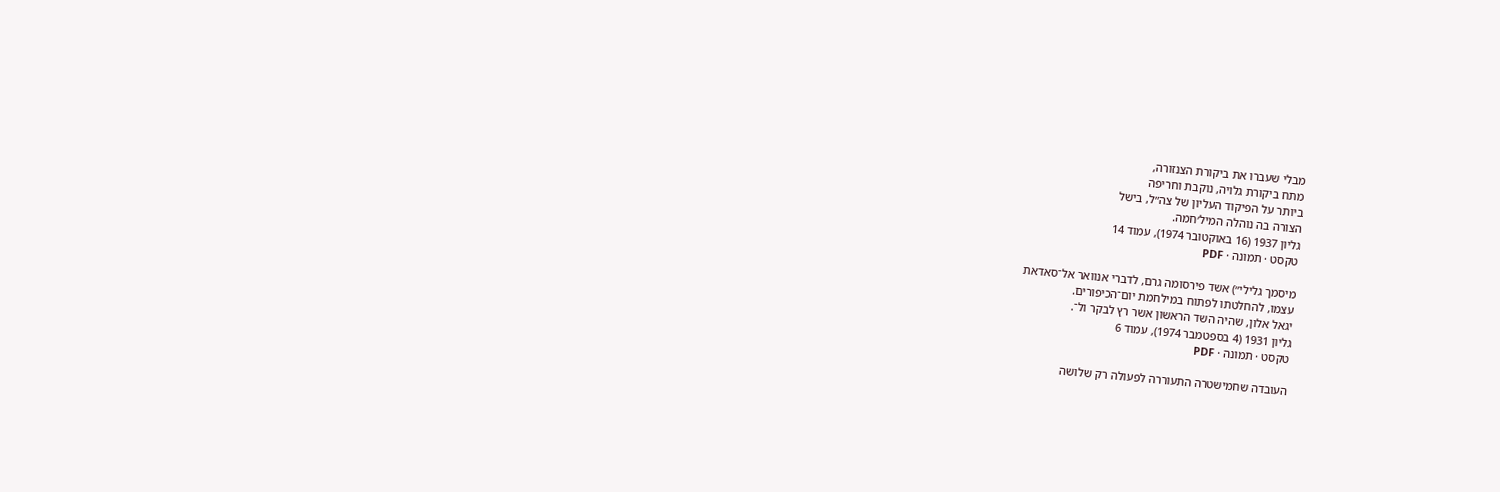מבלי שעברו את ביקורת הצנזורה,
מתח ביקורת גלויה, נוקבת וחריפה
ביותר על הפיקוד העליון של צה״ל, בישל
הצורה בה נוהלה המיל׳חמה.
גליון 1937 (16 באוקטובר 1974), עמוד 14
טקסט · תמונה · PDF

מיסמך גלילי״) אשד פירסומה גרם, לדברי אנוואר אל־סאדאת
עצמו, להחלטתו לפתוח במילחמת יום־הכיפורים.
יגאל אלון, שהיה השד הראשון אשר רץ לבקר ול־.
גליון 1931 (4 בספטמבר 1974), עמוד 6
טקסט · תמונה · PDF

העובדה שחמישטרה התעוררה לפעולה רק שלושה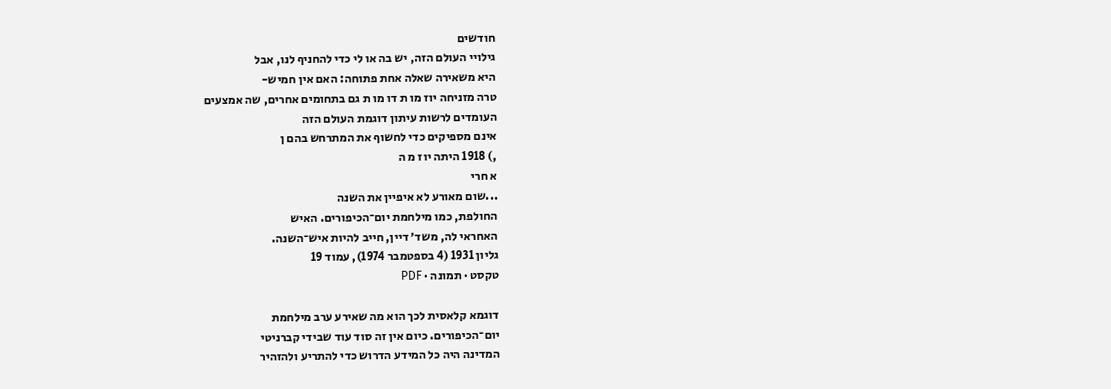חודשים
גילויי העולם הזה, יש בה או לי כדי להחניף לנו, אבל
היא משאירה שאלה אחת פתוחה: האם אין חמיש-
טרה מזניחה יוז מו ת דו מו ת גם בתחומים אחרים, שה אמצעים
העומדים לרשות עיתון דוגמת העולם הזה
אינם מספיקים כדי לחשוף את המתרחש בהם ן
,) 1918 היתה יוז מ ה
א חרי
...שום מאורע לא איפיין את השנה
החולפת, כמו מילחמת יום־הכיפורים. האיש
האחראי לה, משד׳ דיין, חייב להיות איש־השנה.
גליון 1931 (4 בספטמבר 1974), עמוד 19
טקסט · תמונה · PDF

דוגמא קלאסית לכך הוא מה שאירע ערב מילחמת
יום־הכיפורים. כיום אין זה סוד עוד שבידי קברניטי
המדינה היה כל המידע הדרוש כדי להתריע ולהזהיר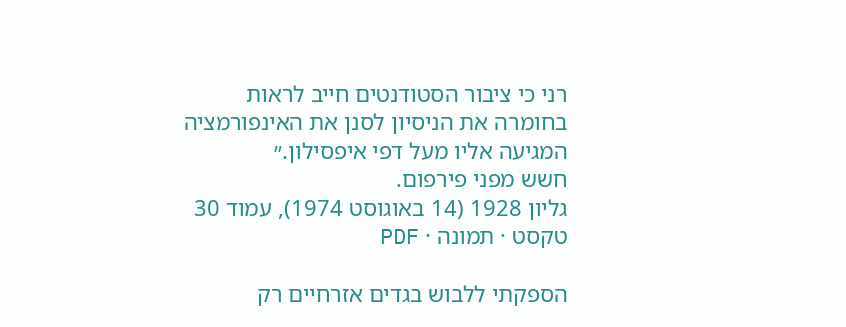רני כי ציבור הסטודנטים חייב לראות
בחומרה את הניסיון לסנן את האינפורמציה
המגיעה אליו מעל דפי איפסילון.״
חשש מפני פירפום.
גליון 1928 (14 באוגוסט 1974), עמוד 30
טקסט · תמונה · PDF

הספקתי ללבוש בגדים אזרחיים רק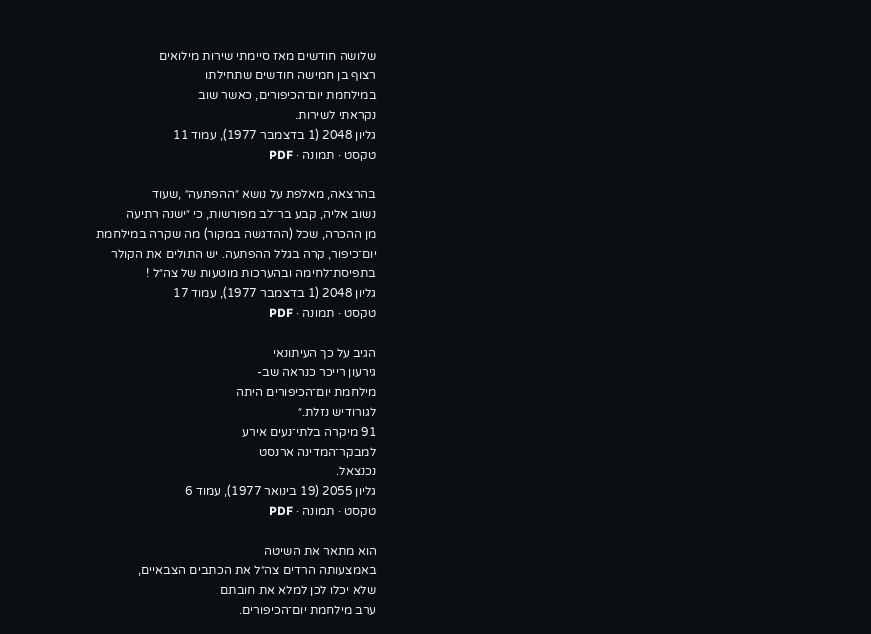שלושה חודשים מאז סיימתי שירות מילואים
רצוף בן חמישה חודשים שתחילתו
במילחמת יום־הכיפורים, כאשר שוב
נקראתי לשירות.
גליון 2048 (1 בדצמבר 1977), עמוד 11
טקסט · תמונה · PDF

בהרצאה, מאלפת על נושא ״ההפתעה״ ,שעוד
נשוב אליה, קבע בר־לב מפורשות, כי ״ישנה רתיעה
מן ההכרה, שכל (ההדגשה במקור) מה שקרה במילחמת
יום־כיפור, קרה בגלל ההפתעה. יש התולים את הקולר
בתפיסת־לחימה ובהערכות מוטעות של צה״ל !
גליון 2048 (1 בדצמבר 1977), עמוד 17
טקסט · תמונה · PDF

הגיב על כך העיתונאי
גירעון רייכר כנראה שב-
מילחמת יום־הכיפורים היתה
לגורודיש נזלת.״
91 מיקרה בלתי־נעים אירע
למבקר־המדינה ארנסט
נכנצאל.
גליון 2055 (19 בינואר 1977), עמוד 6
טקסט · תמונה · PDF

הוא מתאר את השיטה
באמצעותה הרדים צה״ל את הכתבים הצבאיים,
שלא יכלו לכן למלא את חובתם
ערב מילחמת יום־הכיפורים.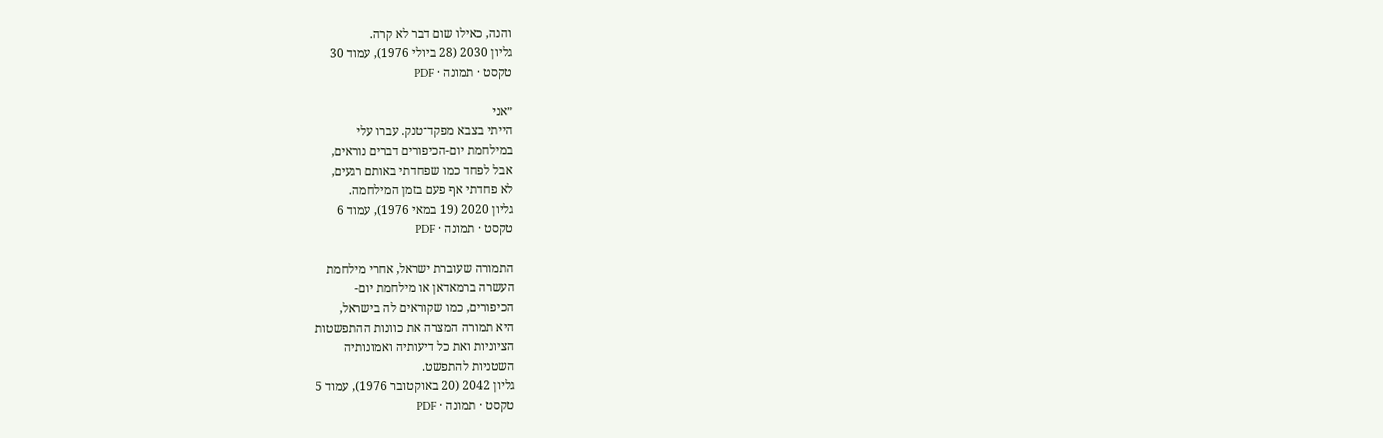והנה, כאילו שום דבר לא קרה.
גליון 2030 (28 ביולי 1976), עמוד 30
טקסט · תמונה · PDF

״אני
הייתי בצבא מפקד־טנק. עברו עלי
במילחמת יום-הכיפורים דברים נוראים,
אבל לפחד כמו שפחדתי באותם רגעים,
לא פחדתי אף פעם בזמן המילחמה.
גליון 2020 (19 במאי 1976), עמוד 6
טקסט · תמונה · PDF

התמורה שעוברת ישראל, אחרי מילחמת
העשרה ברמאדאן או מילחמת יום-
הכיפורים, כמו שקוראים לה בישראל,
היא תמורה המצרה את כוונות ההתפשטות
הציוניות ואת כל דיעותיה ואמונותיה
השטניות להתפשט.
גליון 2042 (20 באוקטובר 1976), עמוד 5
טקסט · תמונה · PDF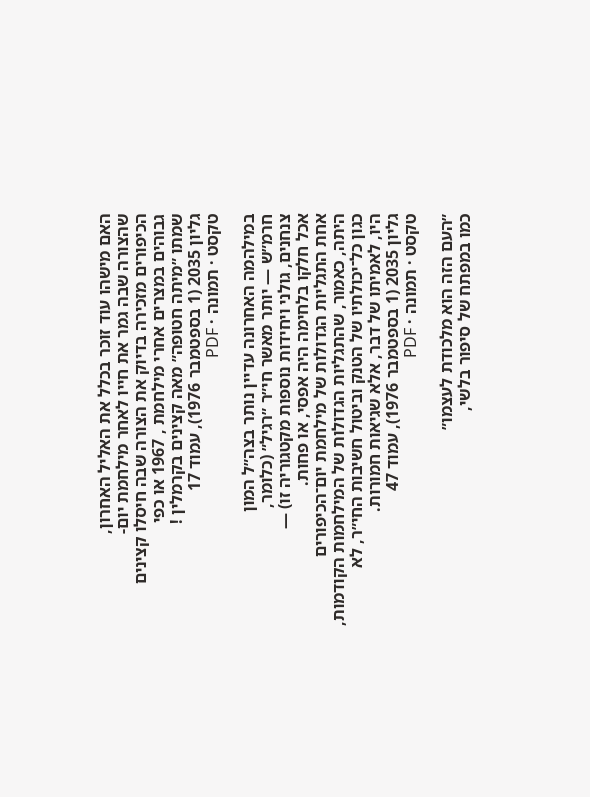האם מישהו עוד זוכר בכלל את האליל האחרון,
שהצורה שבה גמר את חייו לאחר מילחמת יום-
הכיפורים מזכירה בדיוק את הצורה שבה חיסלו קצינים
גבוהים במצרים אחרי מילחמת , 1967 או כפי
שמתו ״מיתה חטופה״ מאה קצינים בקרמלין !
גליון 2035 (1 בספטמבר 1976), עמוד 17
טקסט · תמונה · PDF

במילהמה האחרונה עדיין נותר בצה״ל המון
חרמ״ש — יותר מאשר חי״ר ״רגיל״ (כלומר,
צנחנים, גולני ויחידות נוספות מקטגוריה זו) —
אכל חלקו בלחימה היה אפסי, או פחות.
אחת התגליות הגדולות של מילחמת יום־הכיפורים
היתה, כאמור, שהתגליות הגדולות של המילחמות הקודמות,
כגון כל־יכולתיו של הטנק וביטול חשיבות החי״ר, לא
היו, לאמיתו של דבר, אלא שגיאות חמורות.
גליון 2035 (1 בספטמבר 1976), עמוד 47
טקסט · תמונה · PDF

״העם הזה הוא מלכודת לעצמו״
כמו במפתח של סיפור בלשי,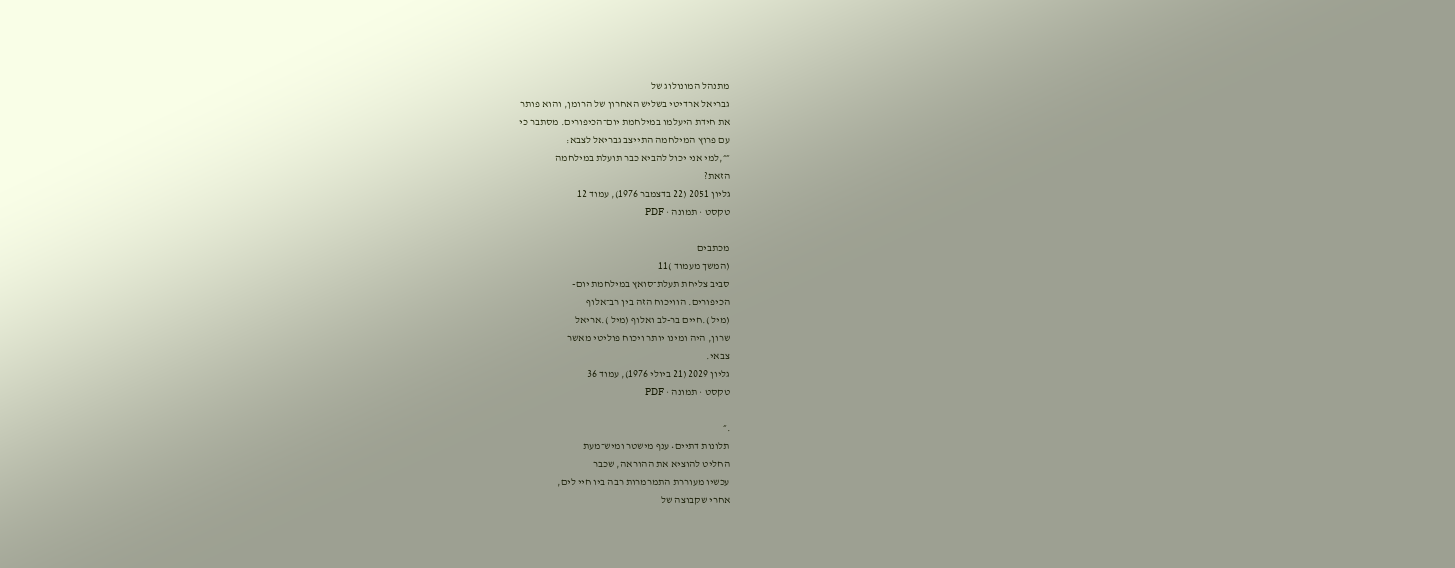מתנהל המונולוג של
גבריאל ארדיטי בשליש האחרון של הרומן, והוא פותר
את חידת היעלמו במילחמת יום־הכיפורים. מסתבר כי
עם פרוץ המילחמה התייצב גבריאל לצבא:
״״,למי אני יכול להביא כבר תועלת במילחמה
הזאת?
גליון 2051 (22 בדצמבר 1976), עמוד 12
טקסט · תמונה · PDF

מכתבים
(המשך מעמוד )11
סביב צליחת תעלת־סואץ במילחמת יום-
הכיפורים. הוויכוח הזה בין רב־אלוף
(מיל ).חיים בר-לב ואלוף (מיל ).אריאל
שרון, היה ומינו יותר ויכוח פוליטי מאשר
צבאי.
גליון 2029 (21 ביולי 1976), עמוד 36
טקסט · תמונה · PDF

.״
תלונות דתיים• ענף מישטר ומיש־מעת
החליט להוציא את ההוראה, שכבר
עכשיו מעוררת התמרמרות רבה ביו חיי לים,
אחרי שקבוצה של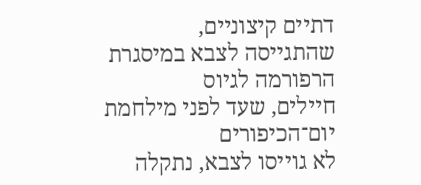דתיים קיצוניים,
שהתגייסה לצבא במיסגרת הרפורמה לגיוס
חיילים, שעד לפני מילחמת יום־הכיפורים
לא גוייסו לצבא, נתקלה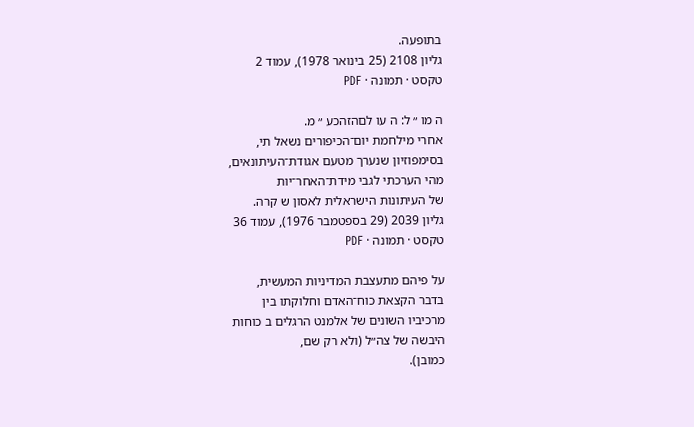בתופעה.
גליון 2108 (25 בינואר 1978), עמוד 2
טקסט · תמונה · PDF

ה מו ״ ל: ה עו לםהזהכע ״ מ.
אחרי מילחמת יום־הכיפורים נשאל תי,
בסימפוזיון שנערך מטעם אגודת־העיתונאים,
מהי הערכתי לגבי מידת־האחר־יות
של העיתונות הישראלית לאסון ש קרה.
גליון 2039 (29 בספטמבר 1976), עמוד 36
טקסט · תמונה · PDF

על פיהם מתעצבת המדיניות המעשית,
בדבר הקצאת כוח־האדם וחלוקתו בין
מרכיביו השונים של אלמנט הרגלים ב כוחות
היבשה של צה״ל (ולא רק שם,
כמובן).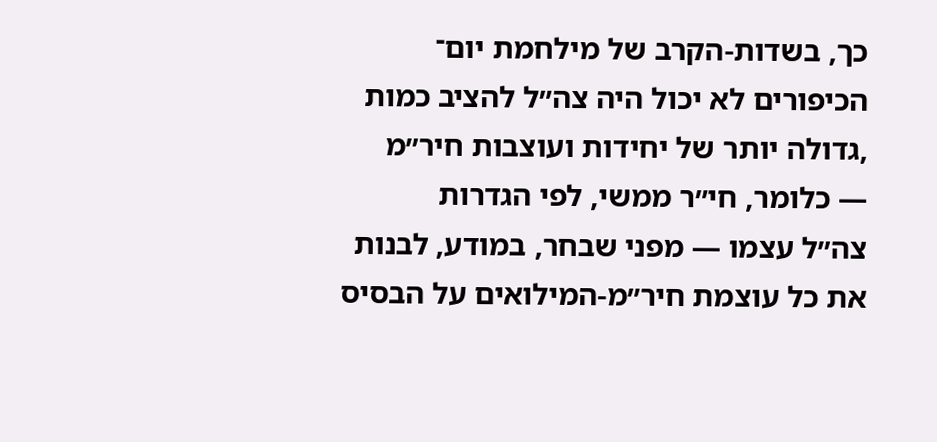כך, בשדות-הקרב של מילחמת יום־
הכיפורים לא יכול היה צה״ל להציב כמות
,גדולה יותר של יחידות ועוצבות חיר״מ
— כלומר, חי״ר ממשי, לפי הגדרות
צה״ל עצמו — מפני שבחר, במודע, לבנות
את כל עוצמת חיר״מ-המילואים על הבסיס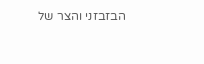הבזבזני והצר של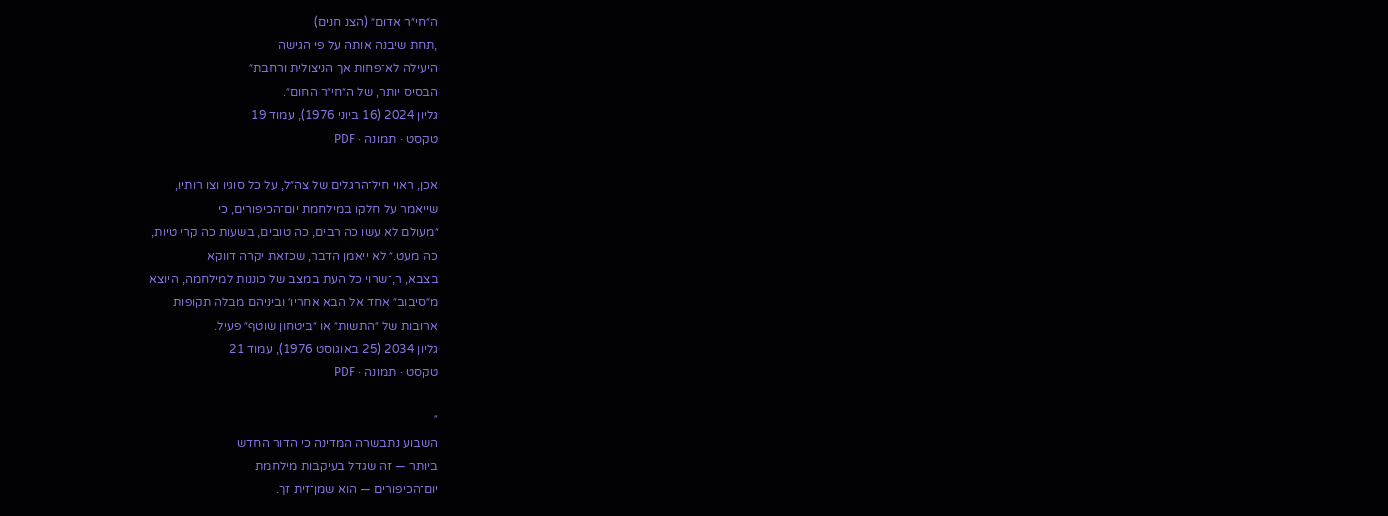ה״חי״ר אדום״ (הצנ חנים)
,תחת שיבנה אותה על פי הגישה
היעילה לא־פחות אך הניצולית ורחבת״
הבסיס יותר, של ה״חי״ר החום״.
גליון 2024 (16 ביוני 1976), עמוד 19
טקסט · תמונה · PDF

אכן, ראוי חיל־הרגלים של צה״ל, על כל סוגיו וצו רותיו,
שייאמר על חלקו במילחמת יום־הכיפורים, כי
״מעולם לא עשו כה רבים, כה טובים, בשעות כה קרי טיות,
כה מעט.״ לא ייאמן הדבר, שכזאת יקרה דווקא
בצבא, ר,־שרוי כל העת במצב של כוננות למילחמה, היוצא
מ״סיבוב״ אחד אל הבא אחריו׳ וביניהם מבלה תקופות
ארובות של ״התשות״ או ״ביטחון שוטף״ פעיל.
גליון 2034 (25 באוגוסט 1976), עמוד 21
טקסט · תמונה · PDF

״
השבוע נתבשרה המדינה כי הדור החדש
ביותר — זה שגדל בעיקבות מילחמת
יום־הכיפורים — הוא שמן־זית זך.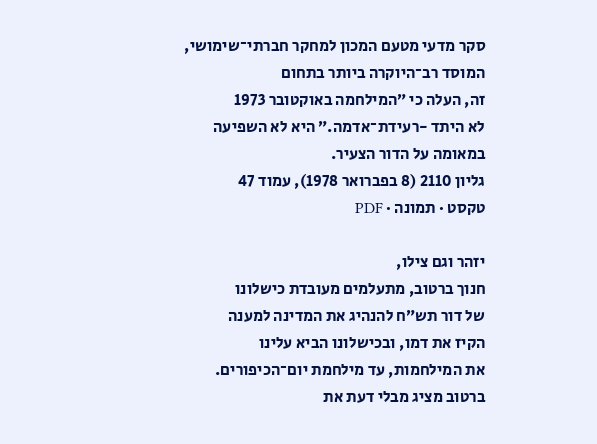סקר מדעי מטעם המכון למחקר חברתי־שימושי,
המוסד רב־היוקרה ביותר בתחום
זה, העלה כי ״המילחמה באוקטובר 1973
לא היתד -רעידת־אדמה.״ היא לא השפיעה
במאומה על הדור הצעיר.
גליון 2110 (8 בפברואר 1978), עמוד 47
טקסט · תמונה · PDF

יזהר וגם צילו,
חנוך ברטוב, מתעלמים מעובדת כישלונו
של דור תש״ח להנהיג את המדינה למענה
הקיז את דמו, ובכישלונו הביא עלינו
את המילחמות, עד מילחמת יום־הכיפורים.
ברטוב מציג מבלי דעת את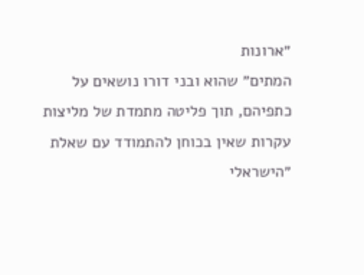״ארונות
המתים״ שהוא ובני דורו נושאים על
כתפיהם, תוך פליטה מתמדת של מליצות
עקרות שאין בכוחן להתמודד עם שאלת
״הישראלי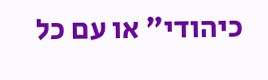כיהודי״ או עם כל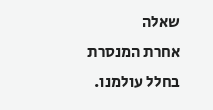שאלה
אחרת המנסרת בחלל עולמנו.